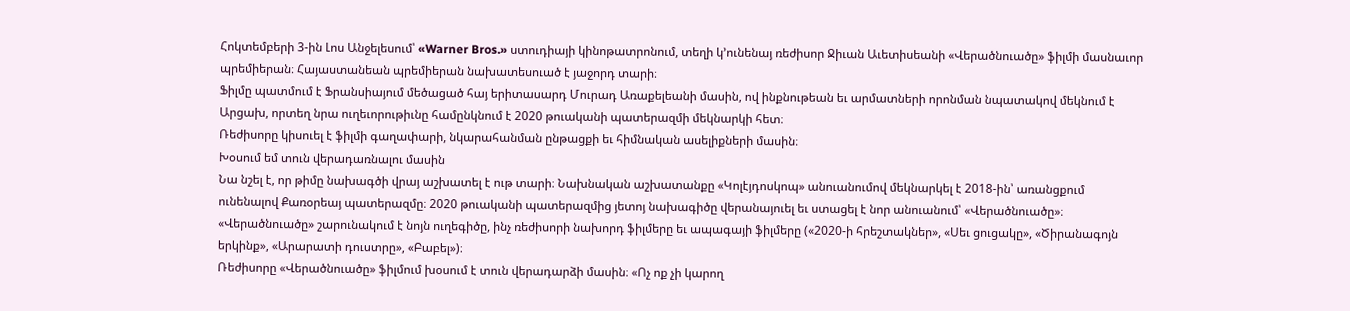Հոկտեմբերի 3-ին Լոս Անջելեսում՝ «Warner Bros.» ստուդիայի կինոթատրոնում, տեղի կ՚ունենայ ռեժիսոր Ջիւան Աւետիսեանի «Վերածնուածը» ֆիլմի մասնաւոր պրեմիերան։ Հայաստանեան պրեմիերան նախատեսուած է յաջորդ տարի։
Ֆիլմը պատմում է Ֆրանսիայում մեծացած հայ երիտասարդ Մուրադ Առաքելեանի մասին, ով ինքնութեան եւ արմատների որոնման նպատակով մեկնում է Արցախ, որտեղ նրա ուղեւորութիւնը համընկնում է 2020 թուականի պատերազմի մեկնարկի հետ։
Ռեժիսորը կիսուել է ֆիլմի գաղափարի, նկարահանման ընթացքի եւ հիմնական ասելիքների մասին։
Խօսում եմ տուն վերադառնալու մասին
Նա նշել է, որ թիմը նախագծի վրայ աշխատել է ութ տարի։ Նախնական աշխատանքը «Կոլէյդոսկոպ» անուանումով մեկնարկել է 2018-ին՝ առանցքում ունենալով Քառօրեայ պատերազմը։ 2020 թուականի պատերազմից յետոյ նախագիծը վերանայուել եւ ստացել է նոր անուանում՝ «Վերածնուածը»։
«Վերածնուածը» շարունակում է նոյն ուղեգիծը, ինչ ռեժիսորի նախորդ ֆիլմերը եւ ապագայի ֆիլմերը («2020-ի հրեշտակներ», «Սեւ ցուցակը», «Ծիրանագոյն երկինք», «Արարատի դուստրը», «Բաբել»)։
Ռեժիսորը «Վերածնուածը» ֆիլմում խօսում է տուն վերադարձի մասին։ «Ոչ ոք չի կարող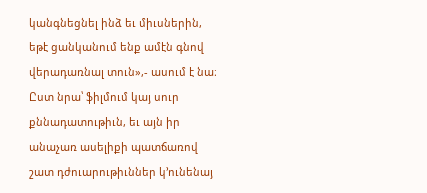կանգնեցնել ինձ եւ միւսներին, եթէ ցանկանում ենք ամէն գնով վերադառնալ տուն»,- ասում է նա։ Ըստ նրա՝ ֆիլմում կայ սուր քննադատութիւն, եւ այն իր անաչառ ասելիքի պատճառով շատ դժուարութիւններ կ՚ունենայ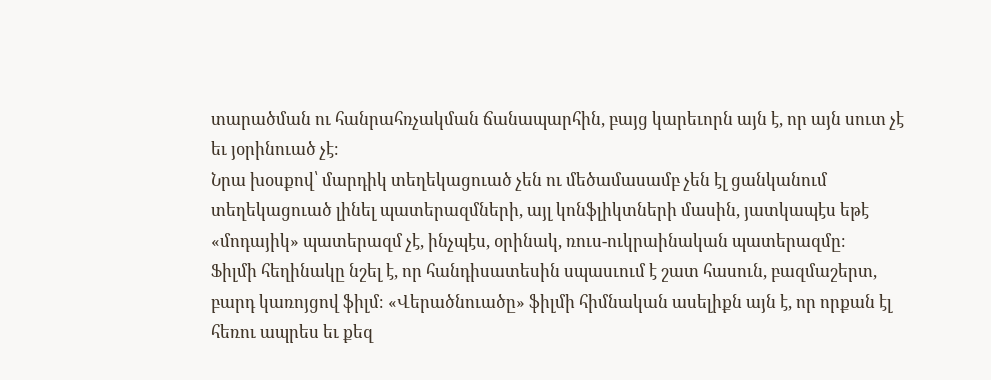տարածման ու հանրահռչակման ճանապարհին, բայց կարեւորն այն է, որ այն սուտ չէ եւ յօրինուած չէ։
Նրա խօսքով՝ մարդիկ տեղեկացուած չեն ու մեծամասամբ չեն էլ ցանկանում տեղեկացուած լինել պատերազմների, այլ կոնֆլիկտների մասին, յատկապէս եթէ «մոդայիկ» պատերազմ չէ, ինչպէս, օրինակ, ռուս-ուկրաինական պատերազմը։
Ֆիլմի հեղինակը նշել է, որ հանդիսատեսին սպասւում է շատ հասուն, բազմաշերտ, բարդ կառոյցով ֆիլմ։ «Վերածնուածը» ֆիլմի հիմնական ասելիքն այն է, որ որքան էլ հեռու ապրես եւ քեզ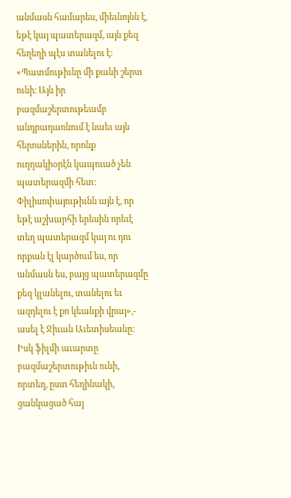անմասն համարես, միեւնոյնն է, եթէ կայ պատերազմ, այն քեզ հեղեղի պէս տանելու է։
«Պատմութիւնը մի քանի շերտ ունի։ Այն իր բազմաշերտութեամբ անդրադառնում է նաեւ այն հերոսներին, որոնք ուղղակիօրէն կապուած չեն պատերազմի հետ։ Փիլիսոփայութիւնն այն է, որ եթէ աշխարհի երեսին որեւէ տեղ պատերազմ կայ ու դու որքան էլ կարծում ես, որ անմասն ես, բայց պատերազմը քեզ կլանելու, տանելու եւ ազդելու է քո կեանքի վրայ»,- ասել է Ջիւան Աւետիսեանը։
Իսկ ֆիլմի աւարտը բազմաշերտութիւն ունի, որտեղ, ըստ հեղինակի, ցանկացած հայ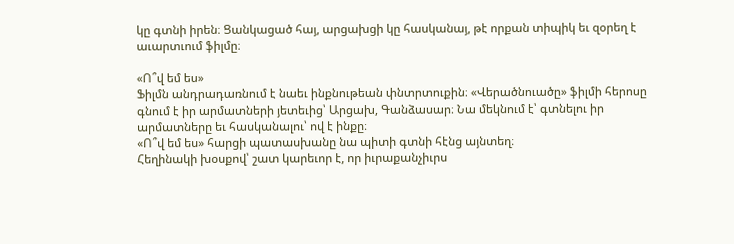կը գտնի իրեն։ Ցանկացած հայ, արցախցի կը հասկանայ, թէ որքան տիպիկ եւ զօրեղ է աւարտւում ֆիլմը։

«Ո՞վ եմ ես»
Ֆիլմն անդրադառնում է նաեւ ինքնութեան փնտրտուքին։ «Վերածնուածը» ֆիլմի հերոսը գնում է իր արմատների յետեւից՝ Արցախ, Գանձասար։ Նա մեկնում է՝ գտնելու իր արմատները եւ հասկանալու՝ ով է ինքը։
«Ո՞վ եմ ես» հարցի պատասխանը նա պիտի գտնի հէնց այնտեղ։
Հեղինակի խօսքով՝ շատ կարեւոր է, որ իւրաքանչիւրս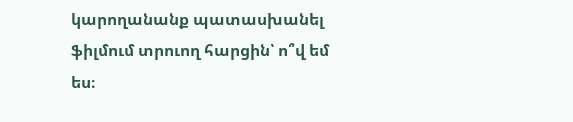կարողանանք պատասխանել ֆիլմում տրուող հարցին՝ ո՞վ եմ ես։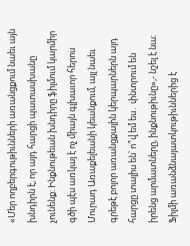«Մեր ողբերգութիւնների առանցքում նաեւ այն խնդիրն է, որ այդ հարցի պատասխանը չունենք։ Ինքնութեան խնդիրը ֆիլմում կարմիր գծի պէս առկայ է ոչ միայն գլխաւոր հերոս Մուրադ Առաքելեանի կեանքում, այլ նաեւ գրեթէ բոլոր առանցքային կերպարներն այդ հարցը տալիս են՝ ո՞վ եմ ես․ փնտրում են իրենց արմատները, ինքնութիւնը»,- նշել է նա։
Ֆիլմի առանձնայատկութիւններից է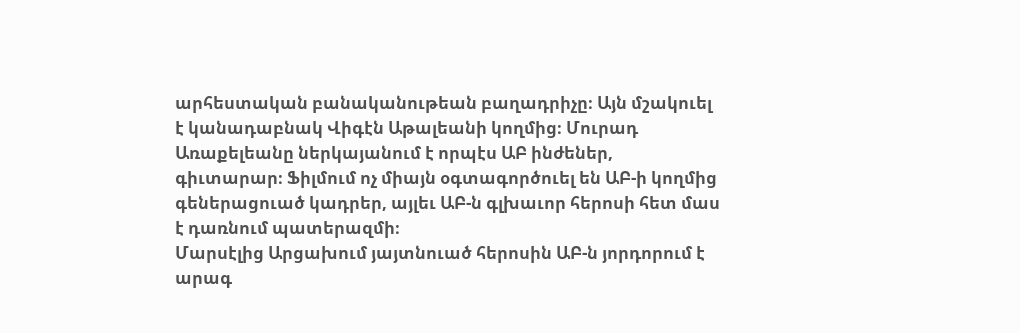արհեստական բանականութեան բաղադրիչը։ Այն մշակուել է կանադաբնակ Վիգէն Աթալեանի կողմից։ Մուրադ Առաքելեանը ներկայանում է որպէս ԱԲ ինժեներ, գիւտարար։ Ֆիլմում ոչ միայն օգտագործուել են ԱԲ-ի կողմից գեներացուած կադրեր, այլեւ ԱԲ-ն գլխաւոր հերոսի հետ մաս է դառնում պատերազմի։
Մարսէլից Արցախում յայտնուած հերոսին ԱԲ-ն յորդորում է արագ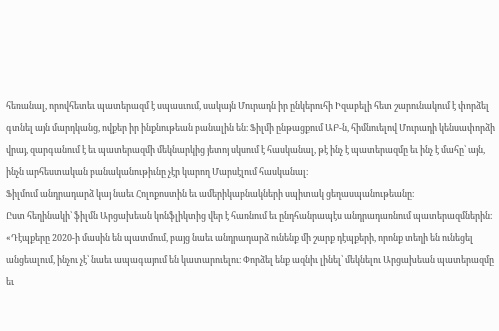հեռանալ, որովհետեւ պատերազմ է սպասւում, սակայն Մուրադն իր ընկերուհի Իզաբելի հետ շարունակում է փորձել գտնել այն մարդկանց, ովքեր իր ինքնութեան բանալին են։ Ֆիլմի ընթացքում ԱԲ-ն, հիմնուելով Մուրադի կենսափորձի վրայ, զարգանում է եւ պատերազմի մեկնարկից յետոյ սկսում է հասկանալ, թէ ինչ է պատերազմը եւ ինչ է մահը՝ այն, ինչն արհեստական բանականութիւնը չէր կարող Մարսէլում հասկանալ։
Ֆիլմում անդրադարձ կայ նաեւ Հոլոքոստին եւ ամերիկաբնակների սպիտակ ցեղասպանութեանը։
Ըստ հեղինակի՝ ֆիլմն Արցախեան կոնֆլիկտից վեր է հառնում եւ ընդհանրապէս անդրադառնում պատերազմներին։
«Դէպքերը 2020-ի մասին են պատմում, բայց նաեւ անդրադարձ ունենք մի շարք դէպքերի, որոնք տեղի են ունեցել անցեալում, ինչու չէ՝ նաեւ ապագայում են կատարուելու։ Փորձել ենք ազնիւ լինել՝ մեկնելու Արցախեան պատերազմը եւ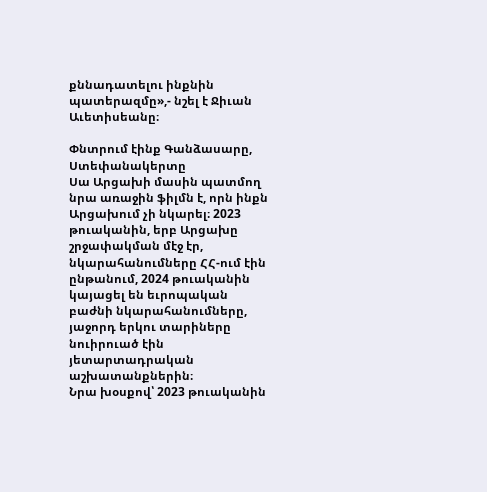քննադատելու ինքնին պատերազմը»,- նշել է Ջիւան Աւետիսեանը։

Փնտրում էինք Գանձասարը, Ստեփանակերտը
Սա Արցախի մասին պատմող նրա առաջին ֆիլմն է, որն ինքն Արցախում չի նկարել։ 2023 թուականին, երբ Արցախը շրջափակման մէջ էր, նկարահանումները ՀՀ-ում էին ընթանում, 2024 թուականին կայացել են եւրոպական բաժնի նկարահանումները, յաջորդ երկու տարիները նուիրուած էին յետարտադրական աշխատանքներին։
Նրա խօսքով՝ 2023 թուականին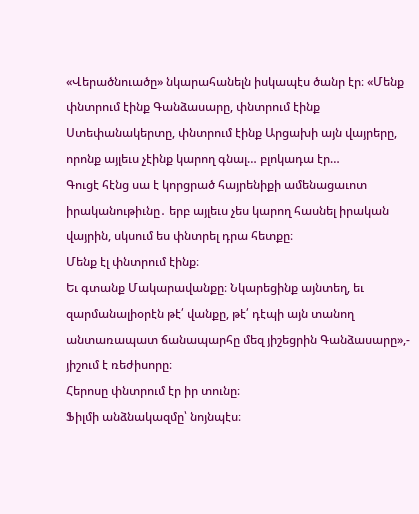«Վերածնուածը» նկարահանելն իսկապէս ծանր էր։ «Մենք փնտրում էինք Գանձասարը, փնտրում էինք Ստեփանակերտը, փնտրում էինք Արցախի այն վայրերը, որոնք այլեւս չէինք կարող գնալ… բլոկադա էր…
Գուցէ հէնց սա է կորցրած հայրենիքի ամենացաւոտ իրականութիւնը․ երբ այլեւս չես կարող հասնել իրական վայրին, սկսում ես փնտրել դրա հետքը։
Մենք էլ փնտրում էինք։
Եւ գտանք Մակարավանքը։ Նկարեցինք այնտեղ, եւ զարմանալիօրէն թէ՛ վանքը, թէ՛ դէպի այն տանող անտառապատ ճանապարհը մեզ յիշեցրին Գանձասարը»,- յիշում է ռեժիսորը։
Հերոսը փնտրում էր իր տունը։
Ֆիլմի անձնակազմը՝ նոյնպէս։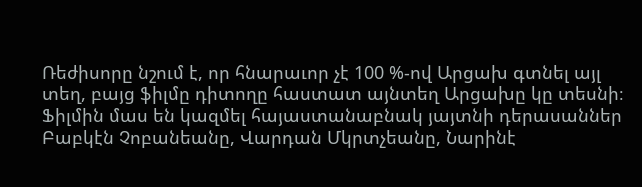Ռեժիսորը նշում է, որ հնարաւոր չէ 100 %-ով Արցախ գտնել այլ տեղ, բայց ֆիլմը դիտողը հաստատ այնտեղ Արցախը կը տեսնի։
Ֆիլմին մաս են կազմել հայաստանաբնակ յայտնի դերասաններ Բաբկէն Չոբանեանը, Վարդան Մկրտչեանը, Նարինէ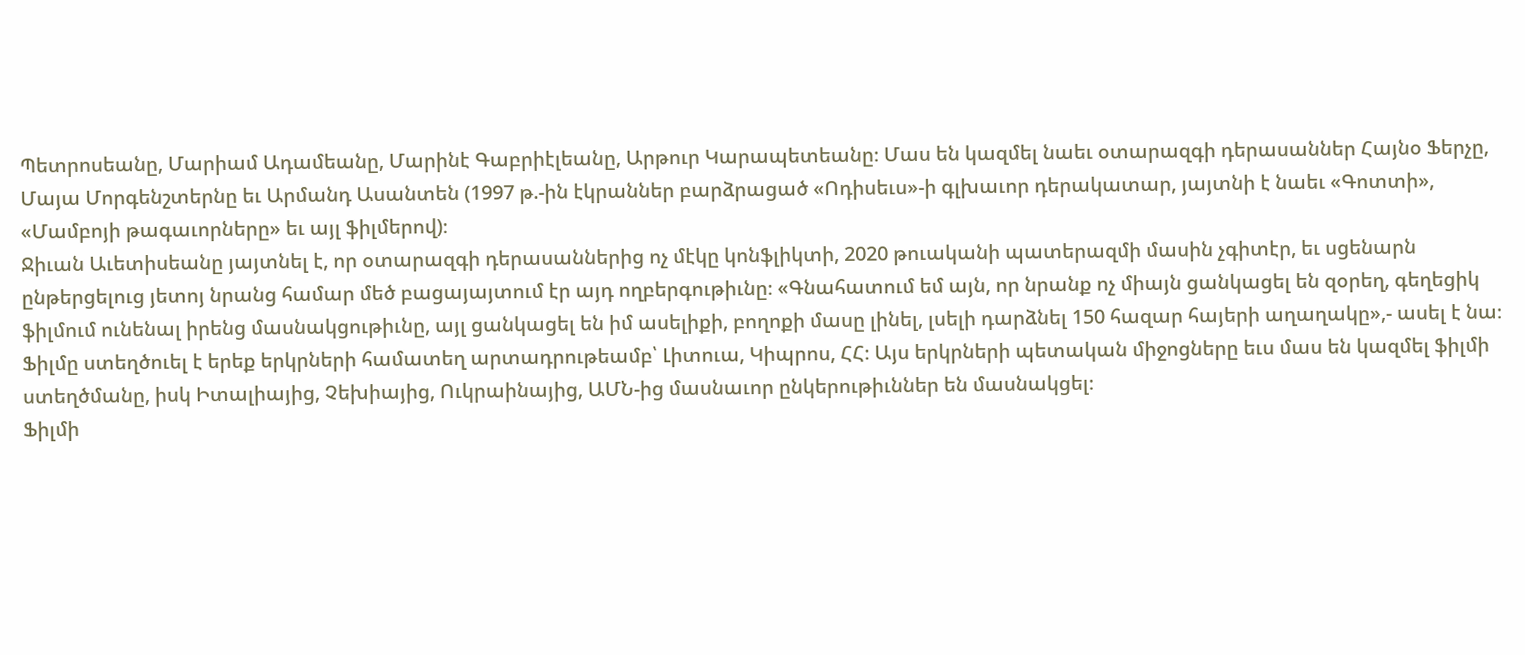Պետրոսեանը, Մարիամ Ադամեանը, Մարինէ Գաբրիէլեանը, Արթուր Կարապետեանը։ Մաս են կազմել նաեւ օտարազգի դերասաններ Հայնօ Ֆերչը, Մայա Մորգենշտերնը եւ Արմանդ Ասանտեն (1997 թ.-ին էկրաններ բարձրացած «Ոդիսեւս»-ի գլխաւոր դերակատար, յայտնի է նաեւ «Գոտտի», «Մամբոյի թագաւորները» եւ այլ ֆիլմերով)։
Ջիւան Աւետիսեանը յայտնել է, որ օտարազգի դերասաններից ոչ մէկը կոնֆլիկտի, 2020 թուականի պատերազմի մասին չգիտէր, եւ սցենարն ընթերցելուց յետոյ նրանց համար մեծ բացայայտում էր այդ ողբերգութիւնը։ «Գնահատում եմ այն, որ նրանք ոչ միայն ցանկացել են զօրեղ, գեղեցիկ ֆիլմում ունենալ իրենց մասնակցութիւնը, այլ ցանկացել են իմ ասելիքի, բողոքի մասը լինել, լսելի դարձնել 150 հազար հայերի աղաղակը»,- ասել է նա։
Ֆիլմը ստեղծուել է երեք երկրների համատեղ արտադրութեամբ՝ Լիտուա, Կիպրոս, ՀՀ։ Այս երկրների պետական միջոցները եւս մաս են կազմել ֆիլմի ստեղծմանը, իսկ Իտալիայից, Չեխիայից, Ուկրաինայից, ԱՄՆ-ից մասնաւոր ընկերութիւններ են մասնակցել։
Ֆիլմի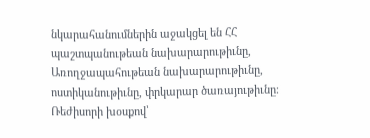նկարահանումներին աջակցել են ՀՀ պաշտպանութեան նախարարութիւնը, Առողջապահութեան նախարարութիւնը, ոստիկանութիւնը, փրկարար ծառայութիւնը։ Ռեժիսորի խօսքով՝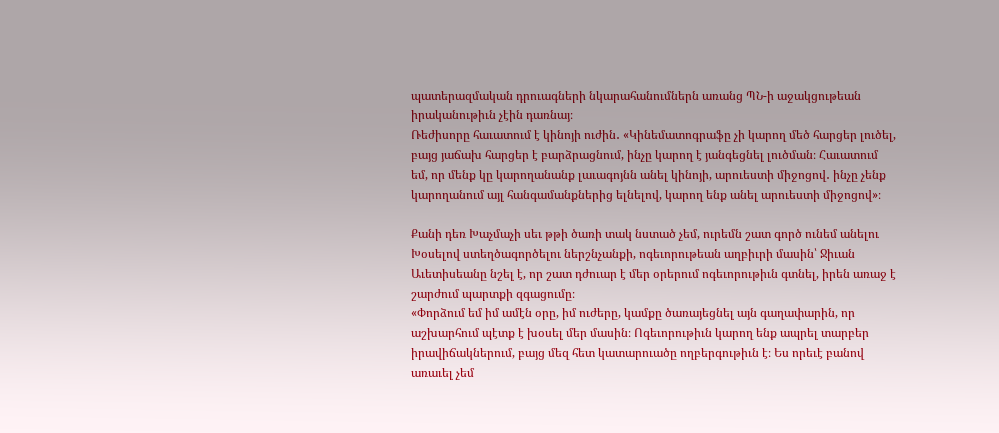պատերազմական դրուագների նկարահանումներն առանց ՊՆ-ի աջակցութեան իրականութիւն չէին դառնայ։
Ռեժիսորը հաւատում է կինոյի ուժին․ «Կինեմատոգրաֆը չի կարող մեծ հարցեր լուծել, բայց յաճախ հարցեր է բարձրացնում, ինչը կարող է յանգեցնել լուծման։ Հաւատում եմ, որ մենք կը կարողանանք լաւագոյնն անել կինոյի, արուեստի միջոցով․ ինչը չենք կարողանում այլ հանգամանքներից ելնելով, կարող ենք անել արուեստի միջոցով»։

Քանի դեռ Խաչմաչի սեւ թթի ծառի տակ նստած չեմ, ուրեմն շատ գործ ունեմ անելու
Խօսելով ստեղծագործելու ներշնչանքի, ոգեւորութեան աղբիւրի մասին՝ Ջիւան Աւետիսեանը նշել է, որ շատ դժուար է մեր օրերում ոգեւորութիւն գտնել, իրեն առաջ է շարժում պարտքի զգացումը։
«Փորձում եմ իմ ամէն օրը, իմ ուժերը, կամքը ծառայեցնել այն գաղափարին, որ աշխարհում պէտք է խօսել մեր մասին։ Ոգեւորութիւն կարող ենք ապրել տարբեր իրավիճակներում, բայց մեզ հետ կատարուածը ողբերգութիւն է։ Ես որեւէ բանով առաւել չեմ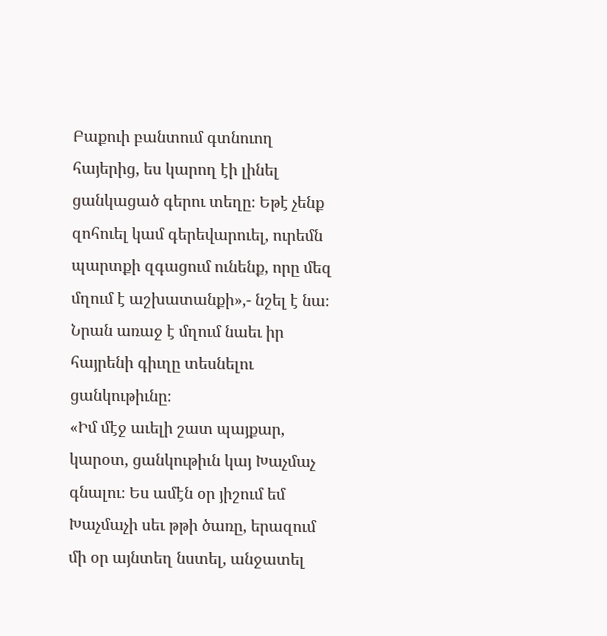Բաքուի բանտում գտնուող հայերից, ես կարող էի լինել ցանկացած գերու տեղը։ Եթէ չենք զոհուել կամ գերեվարուել, ուրեմն պարտքի զգացում ունենք, որը մեզ մղում է աշխատանքի»,- նշել է նա։
Նրան առաջ է մղում նաեւ իր հայրենի գիւղը տեսնելու ցանկութիւնը։
«Իմ մէջ աւելի շատ պայքար, կարօտ, ցանկութիւն կայ Խաչմաչ գնալու։ Ես ամէն օր յիշում եմ Խաչմաչի սեւ թթի ծառը, երազում մի օր այնտեղ նստել, անջատել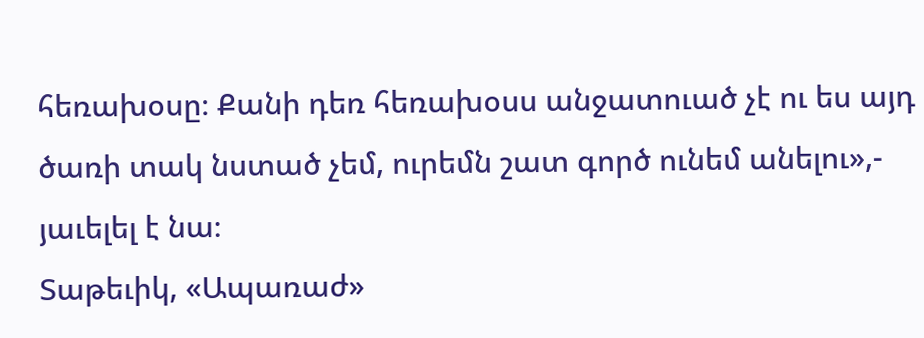հեռախօսը։ Քանի դեռ հեռախօսս անջատուած չէ ու ես այդ ծառի տակ նստած չեմ, ուրեմն շատ գործ ունեմ անելու»,- յաւելել է նա։
Տաթեւիկ, «Ապառաժ»